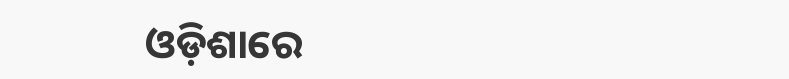ଓଡ଼ିଶାରେ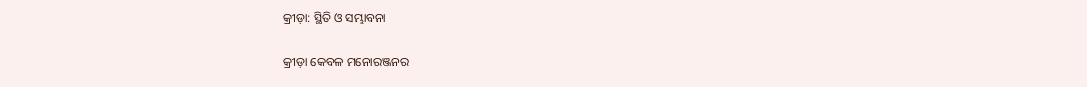କ୍ରୀଡ଼ା: ସ୍ଥିତି ଓ ସମ୍ଭାବନା

କ୍ରୀଡ଼ା କେବଳ ମନୋରଞ୍ଜନର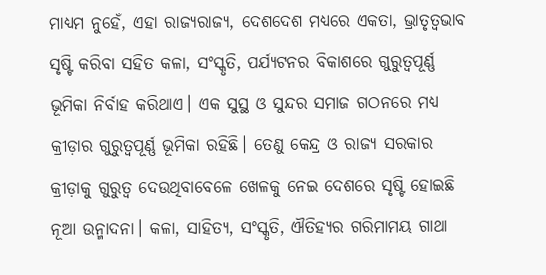ମାଧ୍ୟମ ନୁହେଁ, ଏହା ରାଜ୍ୟରାଜ୍ୟ, ଦେଶଦେଶ ମଧ୍ୟରେ ଏକତା, ଭ୍ରାତୃତ୍ବଭାବ ସୃଷ୍ଟି କରିବା ସହିତ କଳା, ସଂସ୍କୃତି, ପର୍ଯ୍ୟଟନର ବିକାଶରେ ଗୁରୁତ୍ବପୂର୍ଣ୍ଣ ଭୂମିକା ନିର୍ବାହ କରିଥାଏ। ଏକ ସୁସ୍ଥ ଓ ସୁନ୍ଦର ସମାଜ ଗଠନରେ ମଧ୍ୟ କ୍ରୀଡ଼ାର ଗୁରୁତ୍ବପୂର୍ଣ୍ଣ ଭୂମିକା ରହିଛି। ତେଣୁ କେନ୍ଦ୍ର ଓ ରାଜ୍ୟ ସରକାର କ୍ରୀଡ଼ାକୁ ଗୁରୁତ୍ବ ଦେଉଥିବାବେଳେ ଖେଳକୁ ନେଇ ଦେଶରେ ସୃଷ୍ଟି ହୋଇଛି ନୂଆ ଉନ୍ମାଦନା। କଳା, ସାହିତ୍ୟ, ସଂସ୍କୃତି, ଐତିହ୍ୟର ଗରିମାମୟ ଗାଥା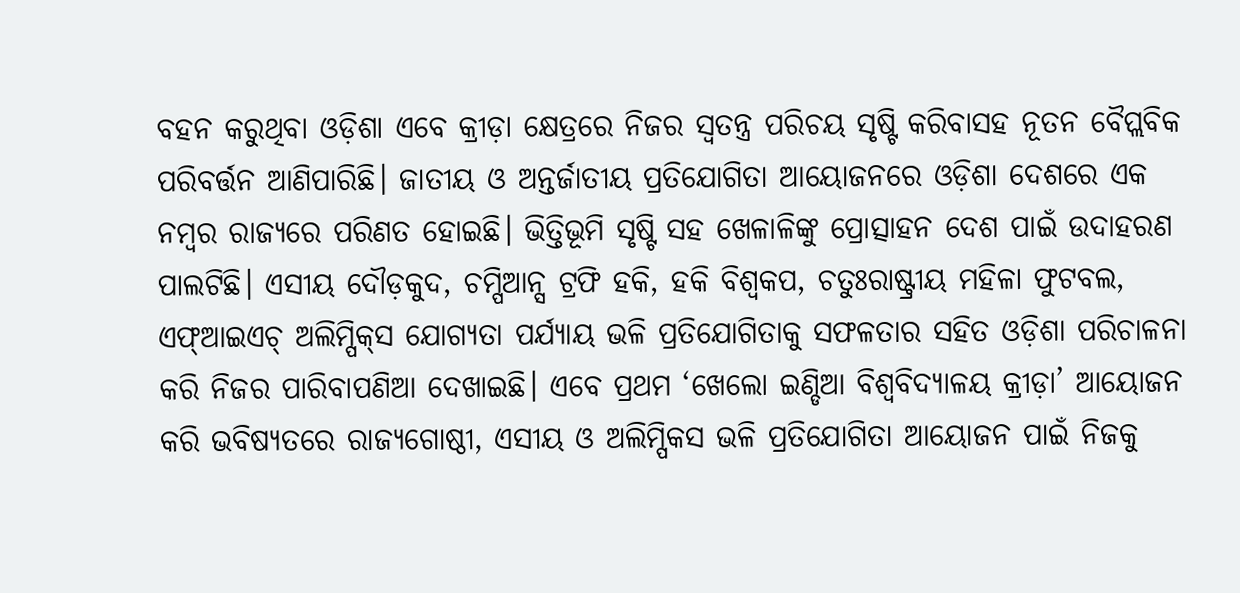ବହନ କରୁଥିବା ଓଡ଼ିଶା ଏବେ କ୍ରୀଡ଼ା କ୍ଷେତ୍ରରେ ନିଜର ସ୍ବତନ୍ତ୍ର ପରିଚୟ ସୃଷ୍ଟି କରିବାସହ ନୂତନ ବୈପ୍ଲବିକ ପରିବର୍ତ୍ତନ ଆଣିପାରିଛି। ଜାତୀୟ ଓ ଅନ୍ତର୍ଜାତୀୟ ପ୍ରତିଯୋଗିତା ଆୟୋଜନରେ ଓଡ଼ିଶା ଦେଶରେ ଏକ ନମ୍ବର ରାଜ୍ୟରେ ପରିଣତ ହୋଇଛି। ଭିତ୍ତିଭୂମି ସୃଷ୍ଟି ସହ ଖେଳାଳିଙ୍କୁ ପ୍ରୋତ୍ସାହନ ଦେଶ ପାଇଁ ଉଦାହରଣ ପାଲଟିଛି। ଏସୀୟ ଦୌଡ଼କୁଦ, ଚମ୍ପିଆନ୍ସ ଟ୍ରଫି ହକି, ହକି ବିଶ୍ବକପ, ଚତୁଃରାଷ୍ଟ୍ରୀୟ ମହିଳା ଫୁଟବଲ, ଏଫ୍‌ଆଇଏଚ୍‌ ଅଲିମ୍ପିକ୍‌ସ ଯୋଗ୍ୟତା ପର୍ଯ୍ୟାୟ ଭଳି ପ୍ରତିଯୋଗିତାକୁ ସଫଳତାର ସହିତ ଓଡ଼ିଶା ପରିଚାଳନା କରି ନିଜର ପାରିବାପଣିଆ ଦେଖାଇଛି। ଏବେ ପ୍ରଥମ ‘ଖେଲୋ ଇଣ୍ଡିଆ ବିଶ୍ବବିଦ୍ୟାଳୟ କ୍ରୀଡ଼ା’ ଆୟୋଜନ କରି ଭବିଷ୍ୟତରେ ରାଜ୍ୟଗୋଷ୍ଠୀ, ଏସୀୟ ଓ ଅଲିମ୍ପିକସ ଭଳି ପ୍ରତିଯୋଗିତା ଆୟୋଜନ ପାଇଁ ନିଜକୁ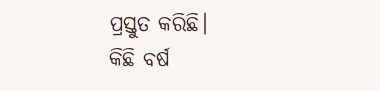ପ୍ରସ୍ତୁତ କରିଛି।
କିଛି ବର୍ଷ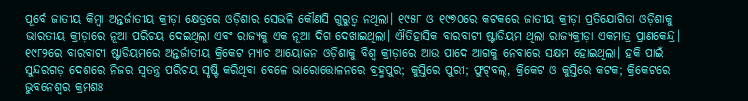ପୂର୍ବେ ଜାତୀୟ କିମ୍ବା ଅନ୍ତର୍ଜାତୀୟ କ୍ରୀଡ଼ା କ୍ଷେତ୍ରରେ ଓଡ଼ିଶାର ସେଭଳି କୌଣସି ଗୁରୁତ୍ବ ନଥିଲା। ୧୯୫୮ ଓ ୧୯୭୦ରେ କଟକରେ ଜାତୀୟ କ୍ରୀଡ଼ା ପ୍ରତିଯୋଗିତା ଓଡ଼ିଶାକୁ ଭାରତୀୟ କ୍ରୀଡ଼ାରେ ନୂଆ ପରିଚୟ ଦେଇଥିଲା ଏବଂ ରାଜ୍ୟକୁ ଏକ ନୂଆ ଦିଗ ଦେଖାଇଥିଲା। ଐତିହାସିକ ବାରବାଟୀ ଷ୍ଟାଡିୟମ ଥିଲା ରାଜ୍ୟକ୍ରୀଡ଼ା ଏକମାତ୍ର ପ୍ରାଣକେନ୍ଦ୍ର। ୧୯୮୨ରେ ବାରବାଟୀ ଷ୍ଟାଡିୟମରେ ଅନ୍ତର୍ଜାତୀୟ କ୍ରିକେଟ ମ୍ୟାଚ ଆୟୋଜନ ଓଡ଼ିଶାକୁ ବିଶ୍ବ କ୍ରୀଡ଼ାରେ ଆଉ ପାଦେ ଆଗକୁ ନେବାରେ ସକ୍ଷମ ହୋଇଥିଲା। ହକି ପାଇଁ ସୁନ୍ଦରଗଡ଼ ଦେଶରେ ନିଜର ସ୍ବତନ୍ତ୍ର ପରିଚୟ ସୃଷ୍ଟି କରିଥିବା ବେଳେ ଭାରୋତ୍ତୋଳନରେ ବ୍ରହ୍ମପୁର; କୁସ୍ତିରେ ପୁରୀ; ଫୁଟ୍‌ବଲ୍, କ୍ରିକେଟ ଓ କୁସ୍ତିରେ କଟକ; କ୍ରିକେଟରେ ଭୁବନେଶ୍ବର କ୍ରମଶଃ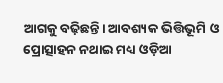ଆଗକୁ ବଢ଼ିଛନ୍ତି। ଆବଶ୍ୟକ ଭିତ୍ତିଭୂମି ଓ ପ୍ରୋତ୍ସାହନ ନଥାଇ ମଧ୍ୟ ଓଡ଼ିଆ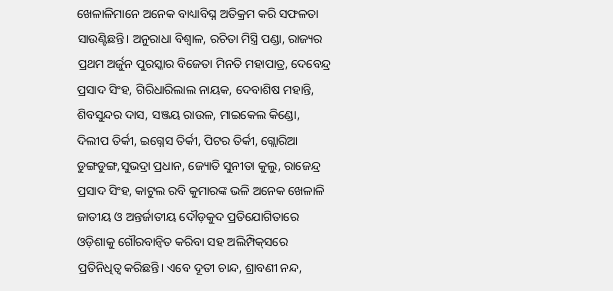ଖେଳାଳିମାନେ ଅନେକ ବାଧ୍ୟାବିଘ୍ନ ଅତିକ୍ରମ କରି ସଫଳତା ସାଉଣ୍ଟିଛନ୍ତି। ଅନୁରାଧା ବିଶ୍ବାଳ, ରଚିତା ମିସ୍ତ୍ରି ପଣ୍ଡା, ରାଜ୍ୟର ପ୍ରଥମ ଅର୍ଜୁନ ପୁରସ୍କାର ବିଜେତା ମିନତି ମହାପାତ୍ର, ଦେବେନ୍ଦ୍ର ପ୍ରସାଦ ସିଂହ, ଗିରିଧାରିଲାଲ ନାୟକ, ଦେବାଶିଷ ମହାନ୍ତି, ଶିବସୁନ୍ଦର ଦାସ, ସଞ୍ଜୟ ରାଉଳ, ମାଇକେଲ କିଣ୍ଡୋ, ଦିଲୀପ ତିର୍କୀ, ଇଗ୍ନେସ ତିର୍କୀ, ପିଟର ତିର୍କୀ, ଗ୍ଲୋରିଆ ଡୁଙ୍ଗଡୁଙ୍ଗ,ସୁଭଦ୍ରା ପ୍ରଧାନ, ଜ୍ୟୋତି ସୁନୀତା କୁଲୁ, ରାଜେନ୍ଦ୍ର ପ୍ରସାଦ ସିଂହ, କାଟୁଲ ରବି କୁମାରଙ୍କ ଭଳି ଅନେକ ଖେଳାଳି ଜାତୀୟ ଓ ଅନ୍ତର୍ଜାତୀୟ ଦୌଡ଼କୁଦ ପ୍ରତିଯୋଗିତାରେ ଓଡ଼ିଶାକୁ ଗୌରବାନ୍ବିତ କରିବା ସହ ଅଲିମ୍ପିକ୍‌ସରେ ପ୍ରତିନିଧିତ୍ବ କରିଛନ୍ତି। ଏବେ ଦୂତୀ ଚାନ୍ଦ, ଶ୍ରାବଣୀ ନନ୍ଦ,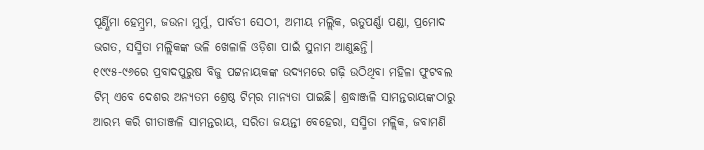ପୂର୍ଣ୍ଣିମା ହେମ୍ବ୍ରମ, ଜଉନା ମୁର୍ମୁ, ପାର୍ବତୀ ସେଠୀ, ଅମୀୟ ମଲ୍ଲିକ, ଋତୁପର୍ଣ୍ଣା ପଣ୍ଡା, ପ୍ରମୋଦ ଭଗତ, ସସ୍ମିତା ମଲ୍ଲିକଙ୍କ ଭଳି ଖେଳାଳି ଓଡ଼ିଶା ପାଇଁ ସୁନାମ ଆଣୁଛନ୍ତି।
୧୯୯୫-୯୬ରେ ପ୍ରବାଦପୁରୁଷ ବିଜୁ ପଟ୍ଟନାୟକଙ୍କ ଉଦ୍ୟମରେ ଗଢ଼ି ଉଠିଥିବା ମହିଳା ଫୁଟବଲ ଟିମ୍‌ ଏବେ ଦେଶର ଅନ୍ୟତମ ଶ୍ରେଷ୍ଠ ଟିମ୍‌ର ମାନ୍ୟତା ପାଇଛି। ଶ୍ରଦ୍ଧାଞ୍ଜଳି ସାମନ୍ତରାୟଙ୍କଠାରୁ ଆରମ୍ଭ କରି ଗୀତାଞ୍ଜଳି ସାମନ୍ତରାୟ, ସରିତା ଜୟନ୍ତୀ ବେହେରା, ସସ୍ମିତା ମଳ୍ଲିକ, ଜବାମଣି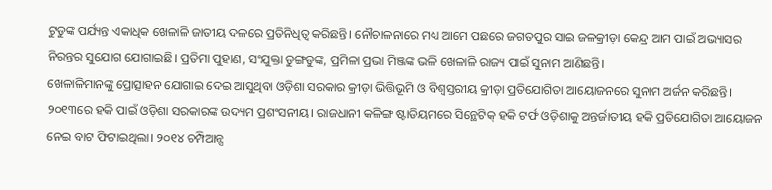ଟୁଡୁଙ୍କ ପର୍ଯ୍ୟନ୍ତ ଏକାଧିକ ଖେଳାଳି ଜାତୀୟ ଦଳରେ ପ୍ରତିନିଧିତ୍ବ କରିଛନ୍ତି। ନୌଚାଳନାରେ ମଧ୍ୟ ଆମେ ପଛରେ ଜଗତପୁର ସାଇ ଜଳକ୍ରୀଡ଼ା କେନ୍ଦ୍ର ଆମ ପାଇଁ ଅଭ୍ୟାସର ନିରନ୍ତର ସୁଯୋଗ ଯୋଗାଇଛି। ପ୍ରତିମା ପୁହାଣ, ସଂଯୁକ୍ତା ଡୁଙ୍ଗଡୁଙ୍କ, ପ୍ରମିଳା ପ୍ରଭା ମିଞ୍ଜଙ୍କ ଭଳି ଖେଳାଳି ରାଜ୍ୟ ପାଇଁ ସୁନାମ ଆଣିଛନ୍ତି।
ଖେଳାଳିମାନଙ୍କୁ ପ୍ରୋତ୍ସାହନ ଯୋଗାଇ ଦେଇ ଆସୁଥିବା ଓଡ଼ିଶା ସରକାର କ୍ରୀଡ଼ା ଭିତ୍ତିଭୂମି ଓ ବିଶ୍ବସ୍ତରୀୟ କ୍ରୀଡ଼ା ପ୍ରତିଯୋଗିତା ଆୟୋଜନରେ ସୁନାମ ଅର୍ଜନ କରିଛନ୍ତି। ୨୦୧୩ରେ ହକି ପାଇଁ ଓଡ଼ିଶା ସରକାରଙ୍କ ଉଦ୍ୟମ ପ୍ରଶଂସନୀୟ। ରାଜଧାନୀ କଳିଙ୍ଗ ଷ୍ଟାଡିୟମରେ ସିନ୍ଥେଟିକ୍‌ ହକି ଟର୍ଫ ଓଡ଼ିଶାକୁ ଅନ୍ତର୍ଜାତୀୟ ହକି ପ୍ରତିଯୋଗିତା ଆୟୋଜନ ନେଇ ବାଟ ଫିଟାଇଥିଲା। ୨୦୧୪ ଚମ୍ପିଆନ୍ସ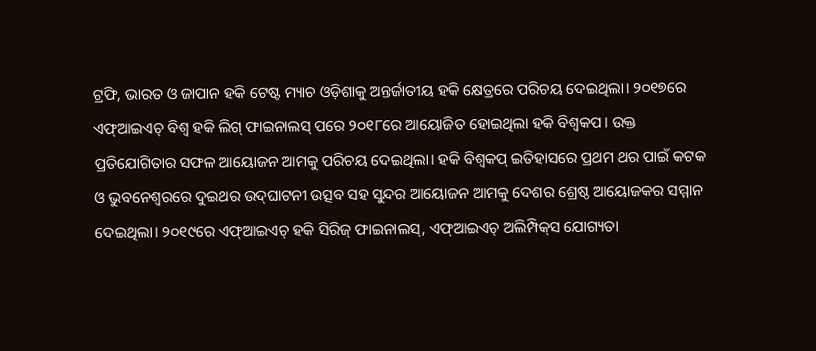ଟ୍ରଫି, ଭାରତ ଓ ଜାପାନ ହକି ଟେଷ୍ଟ ମ୍ୟାଚ ଓଡ଼ିଶାକୁ ଅନ୍ତର୍ଜାତୀୟ ହକି କ୍ଷେତ୍ରରେ ପରିଚୟ ଦେଇଥିଲା। ୨୦୧୭ରେ ଏଫ୍‌ଆଇଏଚ୍‌ ବିଶ୍ବ ହକି ଲିଗ୍‌ ଫାଇନାଲସ୍‌ ପରେ ୨୦୧୮ରେ ଆୟୋଜିତ ହୋଇଥିଲା ହକି ବିଶ୍ବକପ। ଉକ୍ତ ପ୍ରତିଯୋଗିତାର ସଫଳ ଆୟୋଜନ ଆମକୁ ପରିଚୟ ଦେଇଥିଲା। ହକି ବିଶ୍ବକପ୍‌ ଇତିହାସରେ ପ୍ରଥମ ଥର ପାଇଁ କଟକ ଓ ଭୁବନେଶ୍ବରରେ ଦୁଇଥର ଉଦ୍‌ଘାଟନୀ ଉତ୍ସବ ସହ ସୁନ୍ଦର ଆୟୋଜନ ଆମକୁ ଦେଶର ଶ୍ରେଷ୍ଠ ଆୟୋଜକର ସମ୍ମାନ ଦେଇଥିଲା। ୨୦୧୯ରେ ଏଫ୍‌ଆଇଏଚ୍‌ ହକି ସିରିଜ୍‌ ଫାଇନାଲସ୍‌, ଏଫ୍‌ଆଇଏଚ୍‌ ଅଲିମ୍ପିକ୍‌ସ ଯୋଗ୍ୟତା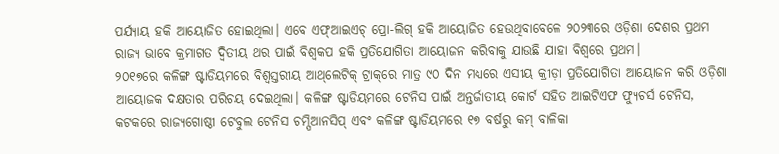ପର୍ଯ୍ୟାୟ ହକି ଆୟୋଜିତ ହୋଇଥିଲା। ଏବେ ଏଫ୍‌ଆଇଏଚ୍‌ ପ୍ରୋ-ଲିଗ୍‌ ହକି ଆୟୋଜିତ ହେଉଥିବାବେଳେ ୨୦୨୩ରେ ଓଡ଼ିଶା ଦେଶର ପ୍ରଥମ ରାଜ୍ୟ ଭାବେ କ୍ରମାଗତ ଦ୍ବିତୀୟ ଥର ପାଇଁ ବିଶ୍ବକପ ହକି ପ୍ରତିଯୋଗିତା ଆୟୋଜନ କରିବାକୁ ଯାଉଛି ଯାହା ବିଶ୍ବରେ ପ୍ରଥମ।
୨୦୧୭ରେ କଳିଙ୍ଗ ଷ୍ଟାଡିୟମରେ ବିଶ୍ବସ୍ତରୀୟ ଆଥ୍‌ଲେଟିକ୍‌ ଟ୍ରାକ୍‌ରେ ମାତ୍ର ୯୦ ଦିନ ମଧ୍ୟରେ ଏସୀୟ କ୍ରୀଡ଼ା ପ୍ରତିଯୋଗିତା ଆୟୋଜନ କରି ଓଡ଼ିଶା ଆୟୋଜକ ଦକ୍ଷତାର ପରିଚୟ ଦେଇଥିଲା। କଳିଙ୍ଗ ଷ୍ଟାଡିୟମରେ ଟେନିସ ପାଇଁ ଅନ୍ତର୍ଜାତୀୟ କୋର୍ଟ ସହିତ ଆଇଟିଏଫ ଫ୍ୟୁଚର୍ସ ଟେନିସ, କଟକରେ ରାଜ୍ୟଗୋଷ୍ଠୀ ଟେବୁଲ ଟେନିସ ଚମ୍ପିଆନସିପ୍‌ ଏବଂ କଳିଙ୍ଗ ଷ୍ଟାଡିୟମରେ ୧୭ ବର୍ଷରୁ କମ୍‌ ବାଳିକା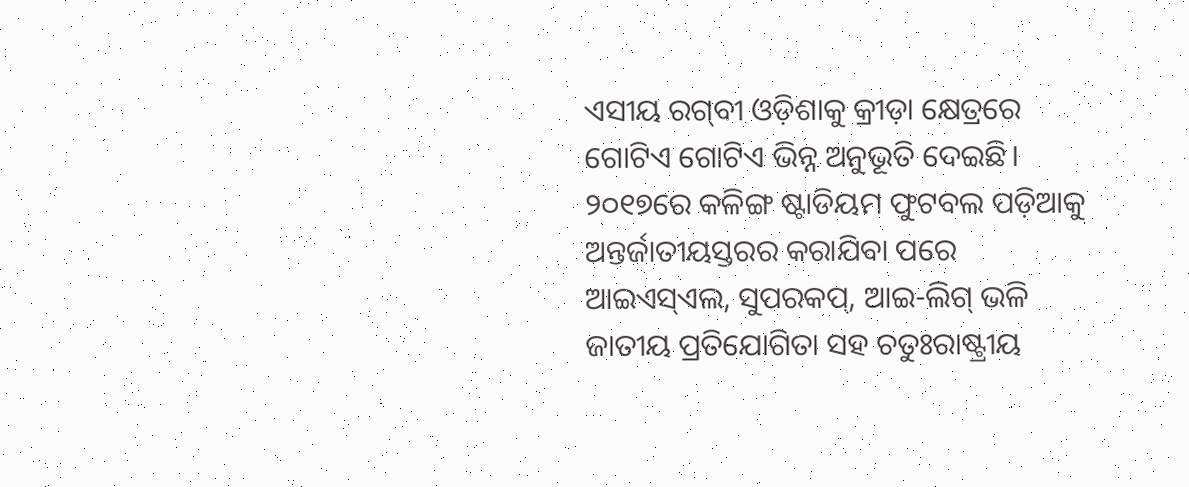ଏସୀୟ ରଗ୍‌ବୀ ଓଡ଼ିଶାକୁ କ୍ରୀଡ଼ା କ୍ଷେତ୍ରରେ ଗୋଟିଏ ଗୋଟିଏ ଭିନ୍ନ ଅନୁଭୂତି ଦେଇଛି। ୨୦୧୭ରେ କଳିଙ୍ଗ ଷ୍ଟାଡିୟମ ଫୁଟବଲ ପଡ଼ିଆକୁ ଅନ୍ତର୍ଜାତୀୟସ୍ତରର କରାଯିବା ପରେ ଆଇଏସ୍‌ଏଲ, ସୁପରକପ୍‌, ଆଇ-ଲିଗ୍‌ ଭଳି ଜାତୀୟ ପ୍ରତିଯୋଗିତା ସହ ଚତୁଃରାଷ୍ଟ୍ରୀୟ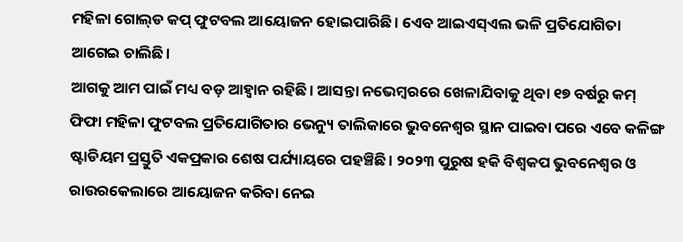ମହିଳା ଗୋଲ୍‌ଡ କପ୍‌ ଫୁଟବଲ ଆୟୋଜନ ହୋଇପାରିଛି। ଏ‌େ‌ବ ଆଇଏସ୍‌ଏଲ ଭଳି ପ୍ରତିଯୋଗିତା ଆଗେଇ ଚାଲିଛି।
ଆଗକୁ ଆମ ପାଇଁ ମଧ୍ୟ ବଡ଼ ଆହ୍ବାନ ରହିଛି। ଆସନ୍ତା ନଭେମ୍ବରରେ ଖେଳାଯିବାକୁ ଥିବା ୧୭ ବର୍ଷରୁ କମ୍‌ ଫିଫା ମହିଳା ଫୁଟବଲ ପ୍ରତିଯୋଗିତାର ଭେନ୍ୟୁ ତାଲିକାରେ ଭୁବନେଶ୍ବର ସ୍ଥାନ ପାଇବା ପରେ ଏବେ କଳିଙ୍ଗ ଷ୍ଟାଡିୟମ ପ୍ରସ୍ତୁତି ଏକପ୍ରକ‌ାର ଶେଷ ପର୍ଯ୍ୟାୟରେ ପହଞ୍ଚିଛି। ୨୦୨୩ ପୁରୁଷ ହକି ବିଶ୍ବକପ ଭୁବନେଶ୍ବର ଓ ରାଉରକେଲାରେ ଆୟୋଜନ କରିବା ନେଇ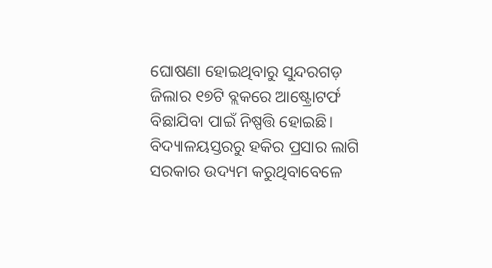ଘୋଷଣା ହୋଇଥିବାରୁ ସୁନ୍ଦରଗଡ଼ ଜିଲାର ୧୭ଟି ବ୍ଲକରେ ଆଷ୍ଟ୍ରୋଟର୍ଫ ବିଛାଯିବା ପାଇଁ ନିଷ୍ପତ୍ତି ହୋଇଛି।
ବିଦ୍ୟାଳୟସ୍ତରରୁ ହକିର ପ୍ରସାର ଲାଗି ସରକାର ଉଦ୍ୟମ କରୁଥିବାବେଳେ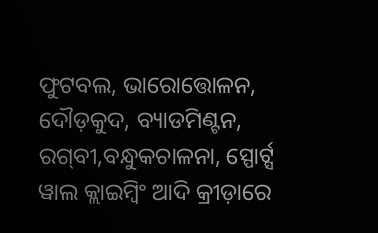ଫୁଟବଲ, ଭାରୋତ୍ତୋଳନ, ଦୌଡ଼କୁଦ, ବ୍ୟାଡମିଣ୍ଟନ, ରଗ୍‌ବୀ,ବନ୍ଧୁକଚାଳନା, ସ୍ପୋର୍ଟ୍ସ ୱାଲ କ୍ଲାଇମ୍ବିଂ ଆଦି କ୍ରୀଡ଼ାରେ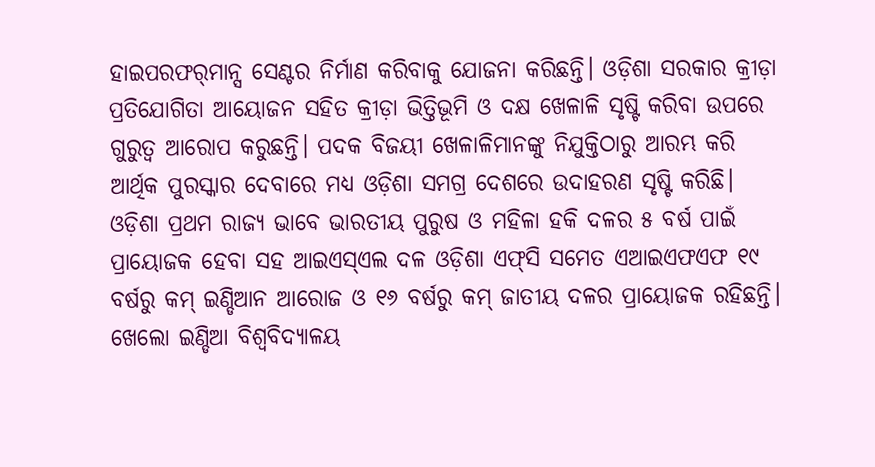ହାଇପରଫର୍‌ମାନ୍ସ ସେଣ୍ଟର ନିର୍ମାଣ କରିବାକୁ ଯୋଜନା କରିଛନ୍ତି। ଓଡ଼ିଶା ସରକାର କ୍ରୀଡ଼ା ପ୍ରତିଯୋଗିତା ଆୟୋଜନ ସହିତ କ୍ରୀଡ଼ା ଭିତ୍ତିଭୂମି ଓ ଦକ୍ଷ ଖେଳାଳି ସୃଷ୍ଟି କରିବା ଉପରେ ଗୁରୁତ୍ବ ଆରୋପ କରୁଛନ୍ତି। ପଦକ ବିଜୟୀ ଖେଳାଳିମାନଙ୍କୁ ନିଯୁକ୍ତିଠାରୁ ଆରମ୍ଭ କରି ଆର୍ଥିକ ପୁରସ୍କାର ଦେବାରେ ମଧ୍ୟ ଓଡ଼ିଶା ସମଗ୍ର ଦେଶରେ ଉଦାହରଣ ସୃଷ୍ଟି କରିଛି। ଓଡ଼ିଶା ପ୍ରଥମ ରାଜ୍ୟ ଭାବେ ଭାରତୀୟ ପୁରୁଷ ଓ ମହିଳା ହକି ଦଳର ୫ ବର୍ଷ ପାଇଁ ପ୍ରାୟୋଜକ ହେବା ସହ ଆଇଏସ୍‌ଏଲ ଦଳ ଓଡ଼ିଶା ଏଫ୍‌ସି ସମେତ ଏଆଇଏଫଏଫ ୧୯ ବର୍ଷରୁ କମ୍‌ ଇଣ୍ଡିଆନ ଆରୋଜ ଓ ୧୬ ବର୍ଷରୁ କମ୍‌ ଜାତୀୟ ଦଳର ପ୍ରାୟୋଜକ ରହିଛନ୍ତି। ଖେଲୋ ଇଣ୍ଡିଆ ବିଶ୍ବବିଦ୍ୟାଳୟ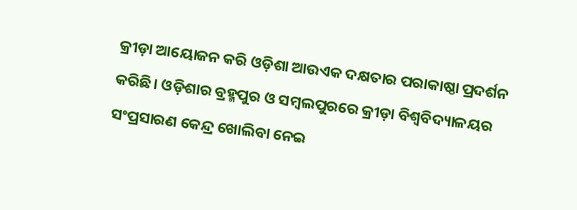କ୍ରୀଡ଼ା ଆୟୋଜନ କରି ଓଡ଼ିଶା ଆଉଏକ ଦକ୍ଷତାର ପରାକାଷ୍ଠା ପ୍ରଦର୍ଶନ କରିଛି। ଓଡ଼ିଶାର ବ୍ରହ୍ମପୁର ଓ ସମ୍ବଲପୁରରେ କ୍ରୀଡ଼ା ବିଶ୍ବବିଦ୍ୟାଳୟର ସଂପ୍ରସାରଣ କେନ୍ଦ୍ର ଖୋଲିବା ନେଇ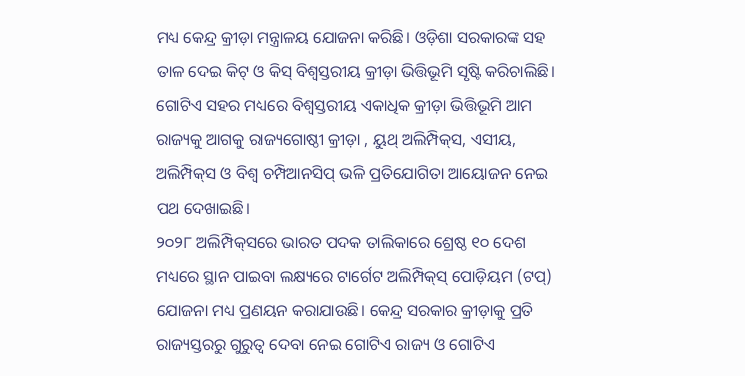ମଧ୍ୟ କେନ୍ଦ୍ର କ୍ରୀଡ଼ା ମନ୍ତ୍ରାଳୟ ଯୋଜନା କରିଛି। ଓଡ଼ିଶା ସରକାରଙ୍କ ସହ ତାଳ ଦେଇ କିଟ୍‌ ଓ କିସ୍‌ ବିଶ୍ବସ୍ତରୀୟ କ୍ରୀଡ଼ା ଭିତ୍ତିଭୂମି ସୃ‌ଷ୍ଟି କରିଚାଲିଛି। ଗୋଟିଏ ସହର ମଧ୍ୟରେ ବିଶ୍ବସ୍ତରୀୟ ଏକାଧିକ କ୍ରୀଡ଼ା ଭିତ୍ତିଭୂମି ଆମ ରାଜ୍ୟକୁ ଆଗକୁ ରାଜ୍ୟଗୋଷ୍ଠୀ କ୍ରୀଡ଼ା , ୟୁଥ୍‌ ଅଲିମ୍ପିକ୍‌ସ, ଏସୀୟ, ଅଲିମ୍ପିକ୍‌ସ ଓ ବିଶ୍ବ ଚମ୍ପିଆନସିପ୍‌ ଭଳି ପ୍ରତିଯୋଗିତା ଆୟୋଜନ ନେଇ ପଥ ଦେଖାଇଛି।
୨୦୨୮ ଅଲିମ୍ପିକ୍‌ସରେ ଭାରତ ପଦକ ତାଲିକାରେ ଶ୍ରେଷ୍ଠ ୧୦ ଦେଶ ମଧ୍ୟରେ ସ୍ଥାନ ପାଇବା ଲକ୍ଷ୍ୟରେ ଟାର୍ଗେଟ ଅଲିମ୍ପିକ୍‌ସ୍‌ ପୋଡ଼ିୟମ (ଟପ୍‌) ଯୋଜନା ମଧ୍ୟ ପ୍ରଣୟନ କରାଯାଉଛି। କେନ୍ଦ୍ର ସରକାର କ୍ରୀଡ଼ାକୁ ପ୍ରତି ରାଜ୍ୟସ୍ତରରୁ ଗୁରୁତ୍ବ ଦେବା ନେଇ ଗୋଟିଏ ରାଜ୍ୟ ଓ ଗୋଟିଏ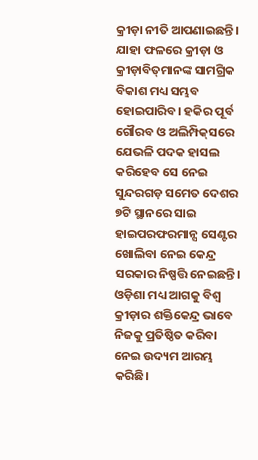କ୍ରୀଡ଼ା ନୀତି ଆପଣାଇଛନ୍ତି। ଯାହା ଫଳରେ କ୍ରୀଡ଼ା ଓ କ୍ରୀଡ଼ାବିତ୍‌ମାନଙ୍କ ସାମଗ୍ରିକ ବିକାଶ ମଧ୍ୟ ସମ୍ଭବ ହୋଇପାରିବ। ହକିର ପୂର୍ବ ଗୌରବ ଓ ଅଲିମ୍ପିକ୍‌ସରେ ଯେଭଳି ପଦକ ହାସଲ କରିହେବ ସେ ନେଇ ସୁନ୍ଦରଗଡ଼ ସମେତ ଦେଶର ୭ଟି ସ୍ଥାନରେ ସାଇ ହାଇପରଫରମାନ୍ସ ସେଣ୍ଟର ଖୋଲିବା ନେଇ କେନ୍ଦ୍ର ସରକାର ନିଷ୍ପତ୍ତି ନେଇଛନ୍ତି। ଓଡ଼ିଶା ମଧ୍ୟ ଆଗକୁ ବିଶ୍ବ କ୍ରୀଡ଼ାର ଶକ୍ତିକେନ୍ଦ୍ର ଭାବେ ନିଜକୁ ପ୍ରତିଷ୍ଠିତ କରିବା ନେଇ ଉଦ୍ୟମ ଆରମ୍ଭ କରିଛି।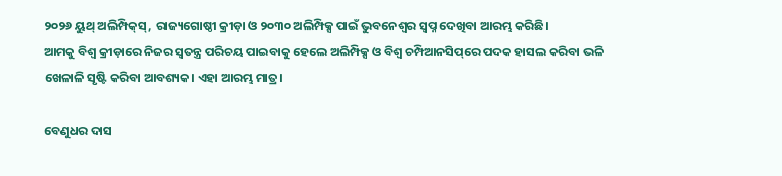୨୦୨୬ ୟୁଥ୍‌ ଅଲିମ୍ପିକ୍‌ସ୍‌, ରାଜ୍ୟଗୋଷ୍ଠୀ କ୍ରୀଡ଼ା ଓ ୨୦୩୦ ଅଲିମ୍ପିକ୍ସ ପାଇଁ ଭୁବନେଶ୍ବର ସ୍ବପ୍ନ ଦେଖିବା ଆରମ୍ଭ କରିଛି।
ଆମକୁ ବିଶ୍ବ କ୍ରୀଡ଼ାରେ ନିଜର ସ୍ବତନ୍ତ୍ର ପରିଚୟ ପାଇବାକୁ ହେଲେ ଅଲିମ୍ପିକ୍ସ ଓ ବିଶ୍ବ ଚମ୍ପିଆନସିପ୍‌ରେ ପଦକ ହାସଲ କରିବା ଭଳି ଖେଳାଳି ସୃଷ୍ଟି କରିବା ଆବଶ୍ୟକ। ଏହା ଆରମ୍ଭ ମାତ୍ର।

ବେଣୁଧର ଦାସ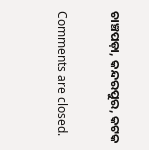ଚାଞ୍ଚପଡ଼ା, କନ୍ଦରପୁର, କଟକ

Comments are closed.